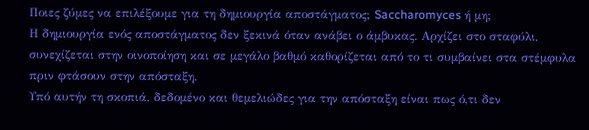Ποιες ζύμες να επιλέξουμε για τη δημιουργία αποστάγματος; Saccharomyces ή μη;
Η δημιουργία ενός αποστάγματος δεν ξεκινά όταν ανάβει ο άμβυκας. Αρχίζει στο σταφύλι, συνεχίζεται στην οινοποίηση και σε μεγάλο βαθμό καθορίζεται από το τι συμβαίνει στα στέμφυλα πριν φτάσουν στην απόσταξη.
Υπό αυτήν τη σκοπιά, δεδομένο και θεμελιώδες για την απόσταξη είναι πως ό,τι δεν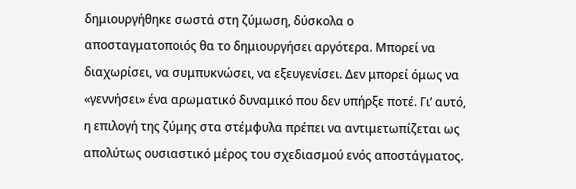δημιουργήθηκε σωστά στη ζύμωση, δύσκολα ο αποσταγματοποιός θα το δημιουργήσει αργότερα. Μπορεί να διαχωρίσει, να συμπυκνώσει, να εξευγενίσει. Δεν μπορεί όμως να «γεννήσει» ένα αρωματικό δυναμικό που δεν υπήρξε ποτέ. Γι’ αυτό, η επιλογή της ζύμης στα στέμφυλα πρέπει να αντιμετωπίζεται ως απολύτως ουσιαστικό μέρος του σχεδιασμού ενός αποστάγματος.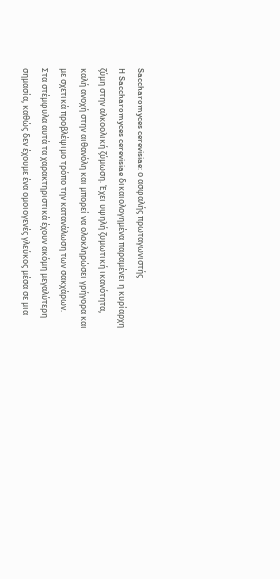Saccharomyces cerevisiae: ο ασφαλής πρωταγωνιστής
Η Saccharomyces cerevisiae δικαιολογημένα παραμένει η κυρίαρχη ζύμη στην αλκοολική ζύμωση. Έχει υψηλή ζυμωτική ικανότητα, καλή ανοχή στην αιθανόλη και μπορεί να ολοκληρώσει γρήγορα και με σχετικά προβλέψιμο τρόπο την κατανάλωση των σακχάρων.
Στα στέμφυλα αυτά τα χαρακτηριστικά έχουν ακόμη μεγαλύτερη σημασία, καθώς δεν έχουμε ένα ομοιογενές γλεύκος μέσα σε μια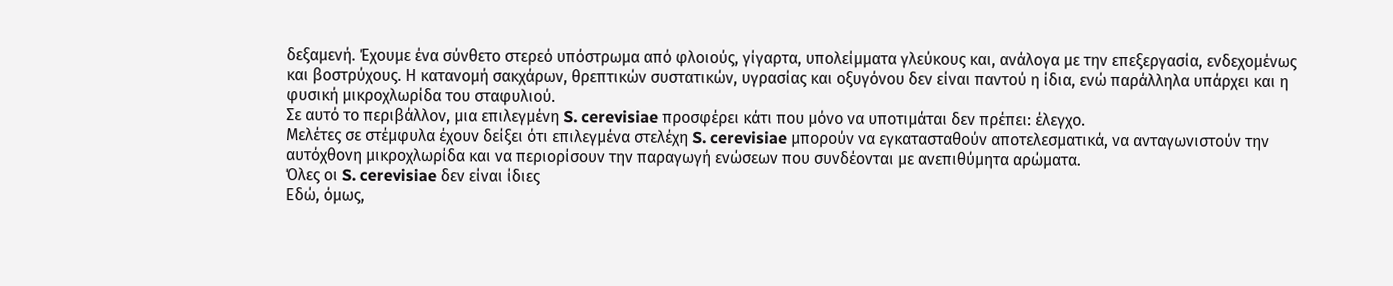δεξαμενή. Έχουμε ένα σύνθετο στερεό υπόστρωμα από φλοιούς, γίγαρτα, υπολείμματα γλεύκους και, ανάλογα με την επεξεργασία, ενδεχομένως και βοστρύχους. Η κατανομή σακχάρων, θρεπτικών συστατικών, υγρασίας και οξυγόνου δεν είναι παντού η ίδια, ενώ παράλληλα υπάρχει και η φυσική μικροχλωρίδα του σταφυλιού.
Σε αυτό το περιβάλλον, μια επιλεγμένη S. cerevisiae προσφέρει κάτι που μόνο να υποτιμάται δεν πρέπει: έλεγχο.
Μελέτες σε στέμφυλα έχουν δείξει ότι επιλεγμένα στελέχη S. cerevisiae μπορούν να εγκατασταθούν αποτελεσματικά, να ανταγωνιστούν την αυτόχθονη μικροχλωρίδα και να περιορίσουν την παραγωγή ενώσεων που συνδέονται με ανεπιθύμητα αρώματα.
Όλες οι S. cerevisiae δεν είναι ίδιες
Εδώ, όμως,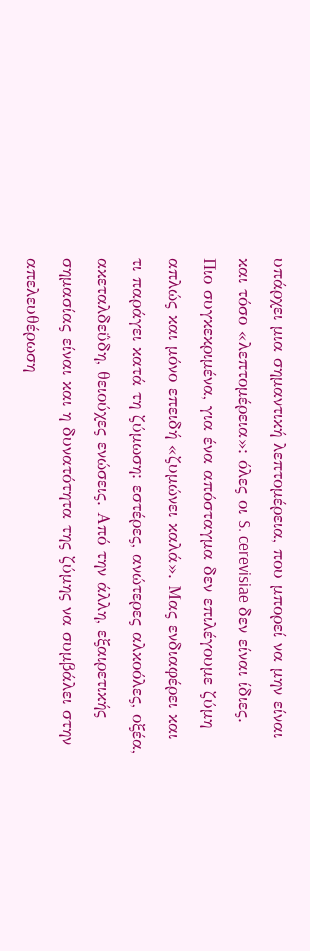υπάρχει μια σημαντική λεπτομέρεια, που μπορεί να μην είναι και τόσο «λεπτομέρεια»: όλες οι S. cerevisiae δεν είναι ίδιες. Πιο συγκεκριμένα, για ένα απόσταγμα δεν επιλέγουμε ζύμη απλώς και μόνο επειδή «ζυμώνει καλά». Μας ενδιαφέρει και τι παράγει κατά τη ζύμωση: εστέρες, ανώτερες αλκοόλες, οξέα, ακεταλδεΰδη, θειούχες ενώσεις. Από την άλλη, εξαιρετικής σημασίας είναι και η δυνατότητα της ζύμης να συμβάλει στην απελευθέρωση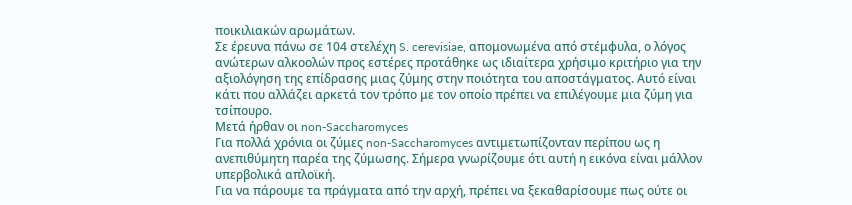ποικιλιακών αρωμάτων.
Σε έρευνα πάνω σε 104 στελέχη S. cerevisiae, απομονωμένα από στέμφυλα, ο λόγος ανώτερων αλκοολών προς εστέρες προτάθηκε ως ιδιαίτερα χρήσιμο κριτήριο για την αξιολόγηση της επίδρασης μιας ζύμης στην ποιότητα του αποστάγματος. Αυτό είναι κάτι που αλλάζει αρκετά τον τρόπο με τον οποίο πρέπει να επιλέγουμε μια ζύμη για τσίπουρο.
Μετά ήρθαν οι non-Saccharomyces
Για πολλά χρόνια οι ζύμες non-Saccharomyces αντιμετωπίζονταν περίπου ως η ανεπιθύμητη παρέα της ζύμωσης. Σήμερα γνωρίζουμε ότι αυτή η εικόνα είναι μάλλον υπερβολικά απλοϊκή.
Για να πάρουμε τα πράγματα από την αρχή, πρέπει να ξεκαθαρίσουμε πως ούτε οι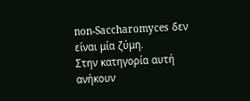non-Saccharomyces δεν είναι μία ζύμη.
Στην κατηγορία αυτή ανήκουν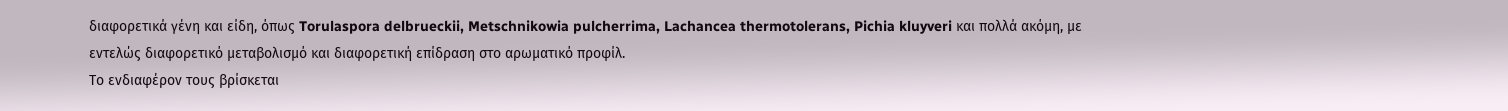διαφορετικά γένη και είδη, όπως Torulaspora delbrueckii, Metschnikowia pulcherrima, Lachancea thermotolerans, Pichia kluyveri και πολλά ακόμη, με εντελώς διαφορετικό μεταβολισμό και διαφορετική επίδραση στο αρωματικό προφίλ.
Το ενδιαφέρον τους βρίσκεται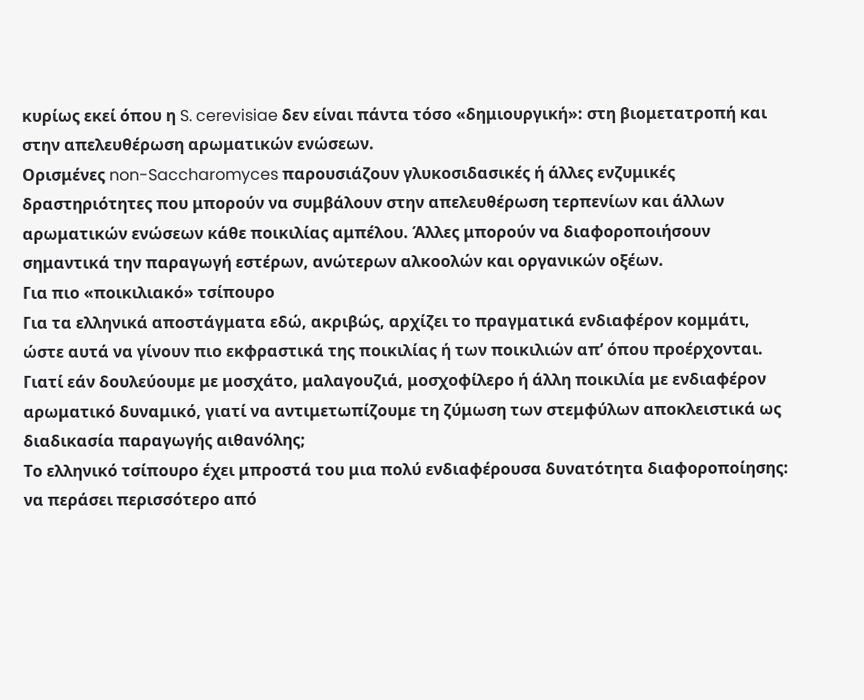κυρίως εκεί όπου η S. cerevisiae δεν είναι πάντα τόσο «δημιουργική»: στη βιομετατροπή και στην απελευθέρωση αρωματικών ενώσεων.
Ορισμένες non-Saccharomyces παρουσιάζουν γλυκοσιδασικές ή άλλες ενζυμικές δραστηριότητες που μπορούν να συμβάλουν στην απελευθέρωση τερπενίων και άλλων αρωματικών ενώσεων κάθε ποικιλίας αμπέλου. Άλλες μπορούν να διαφοροποιήσουν σημαντικά την παραγωγή εστέρων, ανώτερων αλκοολών και οργανικών οξέων.
Για πιο «ποικιλιακό» τσίπουρο
Για τα ελληνικά αποστάγματα εδώ, ακριβώς, αρχίζει το πραγματικά ενδιαφέρον κομμάτι, ώστε αυτά να γίνουν πιο εκφραστικά της ποικιλίας ή των ποικιλιών απ’ όπου προέρχονται.
Γιατί εάν δουλεύουμε με μοσχάτο, μαλαγουζιά, μοσχοφίλερο ή άλλη ποικιλία με ενδιαφέρον αρωματικό δυναμικό, γιατί να αντιμετωπίζουμε τη ζύμωση των στεμφύλων αποκλειστικά ως διαδικασία παραγωγής αιθανόλης;
Το ελληνικό τσίπουρο έχει μπροστά του μια πολύ ενδιαφέρουσα δυνατότητα διαφοροποίησης: να περάσει περισσότερο από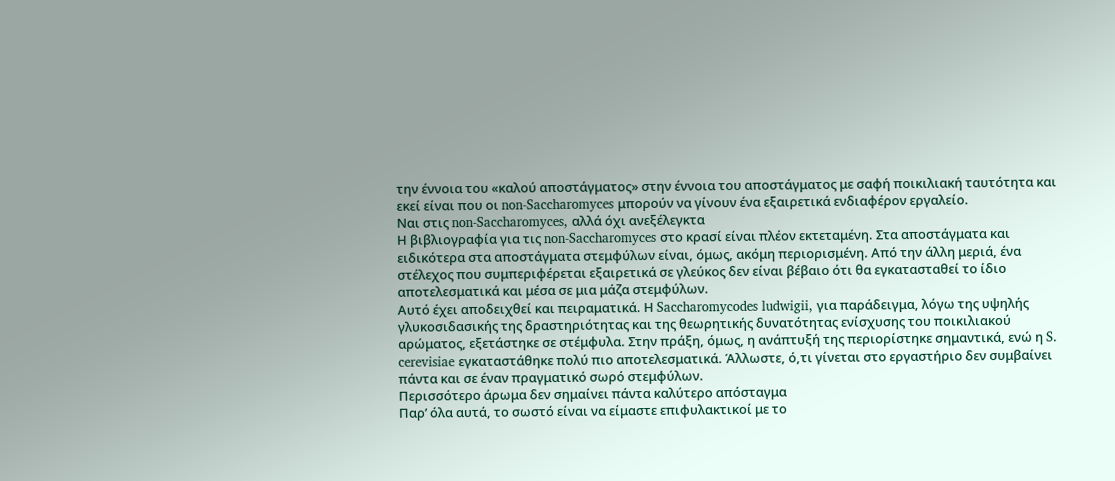την έννοια του «καλού αποστάγματος» στην έννοια του αποστάγματος με σαφή ποικιλιακή ταυτότητα και εκεί είναι που οι non-Saccharomyces μπορούν να γίνουν ένα εξαιρετικά ενδιαφέρον εργαλείο.
Ναι στις non-Saccharomyces, αλλά όχι ανεξέλεγκτα
Η βιβλιογραφία για τις non-Saccharomyces στο κρασί είναι πλέον εκτεταμένη. Στα αποστάγματα και ειδικότερα στα αποστάγματα στεμφύλων είναι, όμως, ακόμη περιορισμένη. Από την άλλη μεριά, ένα στέλεχος που συμπεριφέρεται εξαιρετικά σε γλεύκος δεν είναι βέβαιο ότι θα εγκατασταθεί το ίδιο αποτελεσματικά και μέσα σε μια μάζα στεμφύλων.
Αυτό έχει αποδειχθεί και πειραματικά. Η Saccharomycodes ludwigii, για παράδειγμα, λόγω της υψηλής γλυκοσιδασικής της δραστηριότητας και της θεωρητικής δυνατότητας ενίσχυσης του ποικιλιακού αρώματος, εξετάστηκε σε στέμφυλα. Στην πράξη, όμως, η ανάπτυξή της περιορίστηκε σημαντικά, ενώ η S. cerevisiae εγκαταστάθηκε πολύ πιο αποτελεσματικά. Άλλωστε, ό,τι γίνεται στο εργαστήριο δεν συμβαίνει πάντα και σε έναν πραγματικό σωρό στεμφύλων.
Περισσότερο άρωμα δεν σημαίνει πάντα καλύτερο απόσταγμα
Παρ’ όλα αυτά, το σωστό είναι να είμαστε επιφυλακτικοί με το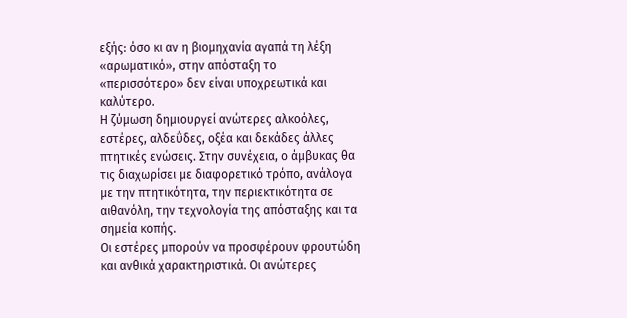εξής: όσο κι αν η βιομηχανία αγαπά τη λέξη «αρωματικό», στην απόσταξη το «περισσότερο» δεν είναι υποχρεωτικά και καλύτερο.
Η ζύμωση δημιουργεί ανώτερες αλκοόλες, εστέρες, αλδεΰδες, οξέα και δεκάδες άλλες πτητικές ενώσεις. Στην συνέχεια, ο άμβυκας θα τις διαχωρίσει με διαφορετικό τρόπο, ανάλογα με την πτητικότητα, την περιεκτικότητα σε αιθανόλη, την τεχνολογία της απόσταξης και τα σημεία κοπής.
Οι εστέρες μπορούν να προσφέρουν φρουτώδη και ανθικά χαρακτηριστικά. Οι ανώτερες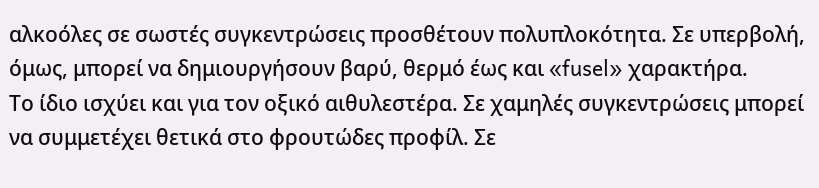αλκοόλες σε σωστές συγκεντρώσεις προσθέτουν πολυπλοκότητα. Σε υπερβολή, όμως, μπορεί να δημιουργήσουν βαρύ, θερμό έως και «fusel» χαρακτήρα.
Το ίδιο ισχύει και για τον οξικό αιθυλεστέρα. Σε χαμηλές συγκεντρώσεις μπορεί να συμμετέχει θετικά στο φρουτώδες προφίλ. Σε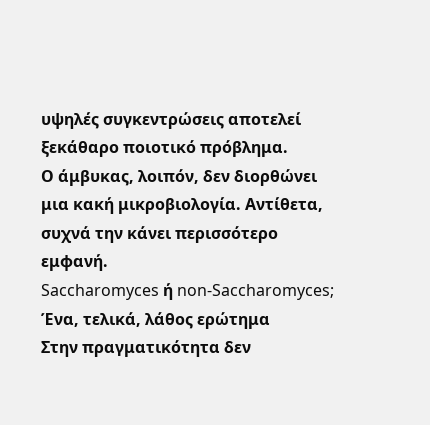υψηλές συγκεντρώσεις αποτελεί ξεκάθαρο ποιοτικό πρόβλημα.
Ο άμβυκας, λοιπόν, δεν διορθώνει μια κακή μικροβιολογία. Αντίθετα, συχνά την κάνει περισσότερο εμφανή.
Saccharomyces ή non-Saccharomyces; Ένα, τελικά, λάθος ερώτημα
Στην πραγματικότητα δεν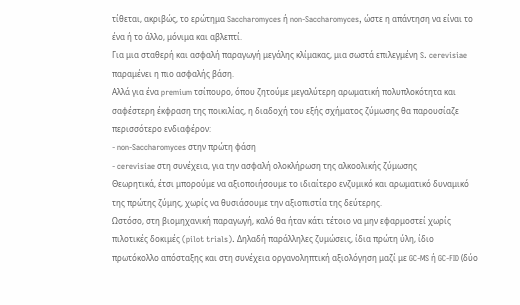τίθεται, ακριβώς, το ερώτημα Saccharomyces ή non-Saccharomyces, ώστε η απάντηση να είναι το ένα ή το άλλο, μόνιμα και αβλεπτί.
Για μια σταθερή και ασφαλή παραγωγή μεγάλης κλίμακας, μια σωστά επιλεγμένη S. cerevisiae παραμένει η πιο ασφαλής βάση.
Αλλά για ένα premium τσίπουρο, όπου ζητούμε μεγαλύτερη αρωματική πολυπλοκότητα και σαφέστερη έκφραση της ποικιλίας, η διαδοχή του εξής σχήματος ζύμωσης θα παρουσίαζε περισσότερο ενδιαφέρον:
- non-Saccharomyces στην πρώτη φάση
- cerevisiae στη συνέχεια, για την ασφαλή ολοκλήρωση της αλκοολικής ζύμωσης
Θεωρητικά, έτσι μπορούμε να αξιοποιήσουμε το ιδιαίτερο ενζυμικό και αρωματικό δυναμικό της πρώτης ζύμης, χωρίς να θυσιάσουμε την αξιοπιστία της δεύτερης.
Ωστόσο, στη βιομηχανική παραγωγή, καλό θα ήταν κάτι τέτοιο να μην εφαρμοστεί χωρίς πιλοτικές δοκιμές (pilot trials). Δηλαδή παράλληλες ζυμώσεις, ίδια πρώτη ύλη, ίδιο πρωτόκολλο απόσταξης και στη συνέχεια οργανοληπτική αξιολόγηση μαζί με GC-MS ή GC-FID (δύο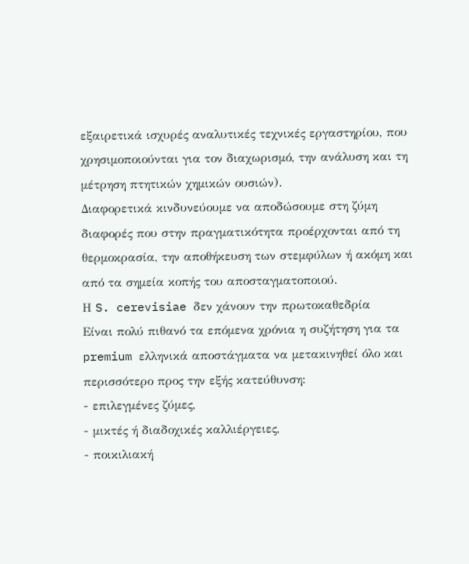εξαιρετικά ισχυρές αναλυτικές τεχνικές εργαστηρίου, που χρησιμοποιούνται για τον διαχωρισμό, την ανάλυση και τη μέτρηση πτητικών χημικών ουσιών).
Διαφορετικά κινδυνεύουμε να αποδώσουμε στη ζύμη διαφορές που στην πραγματικότητα προέρχονται από τη θερμοκρασία, την αποθήκευση των στεμφύλων ή ακόμη και από τα σημεία κοπής του αποσταγματοποιού.
Η S. cerevisiae δεν χάνουν την πρωτοκαθεδρία
Είναι πολύ πιθανό τα επόμενα χρόνια η συζήτηση για τα premium ελληνικά αποστάγματα να μετακινηθεί όλο και περισσότερο προς την εξής κατεύθυνση:
- επιλεγμένες ζύμες,
- μικτές ή διαδοχικές καλλιέργειες,
- ποικιλιακή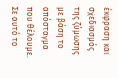έκφραση και σχεδιασμός της ζύμωσης με βάση το απόσταγμα που θέλουμε.
Σε αυτό το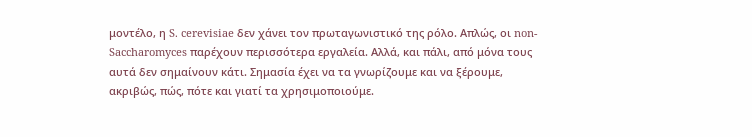μοντέλο, η S. cerevisiae δεν χάνει τον πρωταγωνιστικό της ρόλο. Απλώς, οι non-Saccharomyces παρέχουν περισσότερα εργαλεία. Αλλά, και πάλι, από μόνα τους αυτά δεν σημαίνουν κάτι. Σημασία έχει να τα γνωρίζουμε και να ξέρουμε, ακριβώς, πώς, πότε και γιατί τα χρησιμοποιούμε.